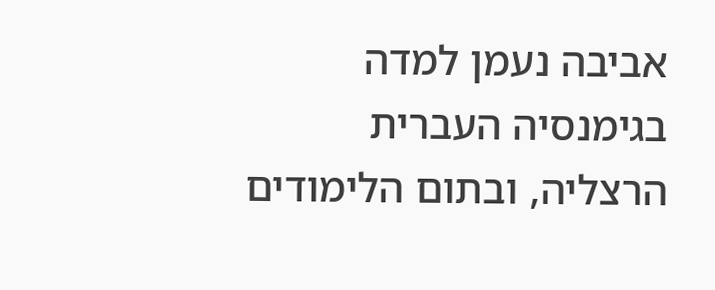אביבה נעמן למדה בגימנסיה העברית הרצליה, ובתום הלימודים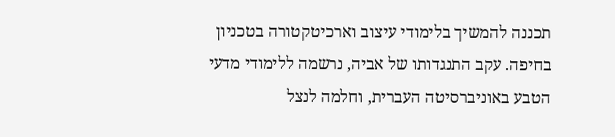תכננה להמשיך בלימודי עיצוב וארכיטקטורה בטכניון בחיפה. עקב התנגדותו של אביה, נרשמה ללימודי מדעי הטבע באוניברסיטה העברית, וחלמה לנצל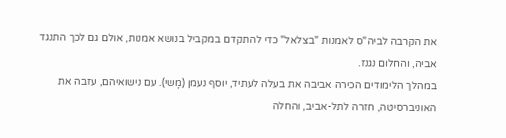את הקרבה לביה"ס לאמנות "בצלאל" כדי להתקדם במקביל בנושא אמנות, אולם גם לכך התנגד אביה, והחלום נגנז.
במהלך הלימודים הכירה אביבה את בעלה לעתיד, יוסף נעמן (מָשי). עם נישואיהם, עזבה את האוניברסיטה, חזרה לתל-אביב, והחלה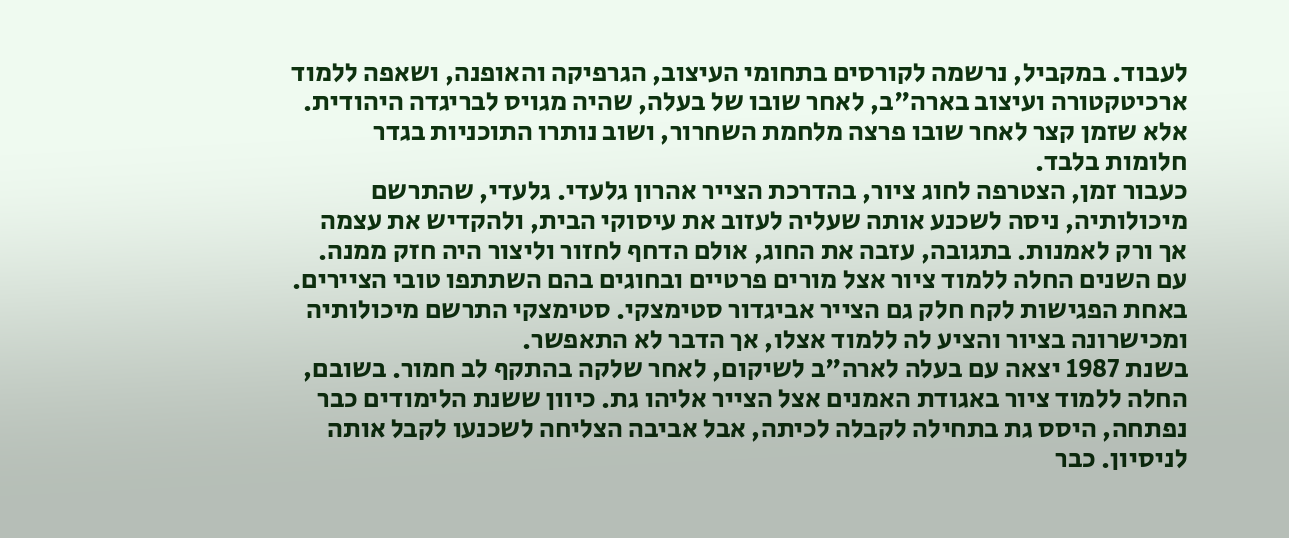לעבוד. במקביל, נרשמה לקורסים בתחומי העיצוב, הגרפיקה והאופנה, ושאפה ללמוד ארכיטקטורה ועיצוב בארה"ב, לאחר שובו של בעלה, שהיה מגויס לבריגדה היהודית. אלא שזמן קצר לאחר שובו פרצה מלחמת השחרור, ושוב נותרו התוכניות בגדר חלומות בלבד.
כעבור זמן, הצטרפה לחוג ציור, בהדרכת הצייר אהרון גלעדי. גלעדי, שהתרשם מיכולותיה, ניסה לשכנע אותה שעליה לעזוב את עיסוקי הבית, ולהקדיש את עצמה אך ורק לאמנות. בתגובה, עזבה את החוג, אולם הדחף לחזור וליצור היה חזק ממנה. עם השנים החלה ללמוד ציור אצל מורים פרטיים ובחוגים בהם השתתפו טובי הציירים. באחת הפגישות לקח חלק גם הצייר אביגדור סטימצקי. סטימצקי התרשם מיכולותיה ומכישרונה בציור והציע לה ללמוד אצלו, אך הדבר לא התאפשר.
בשנת 1987 יצאה עם בעלה לארה"ב לשיקום, לאחר שלקה בהתקף לב חמור. בשובם, החלה ללמוד ציור באגודת האמנים אצל הצייר אליהו גת. כיוון ששנת הלימודים כבר נפתחה, היסס גת בתחילה לקבלה לכיתה, אבל אביבה הצליחה לשכנעו לקבל אותה לניסיון. כבר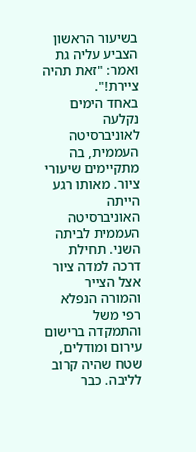בשיעור הראשון הצביע עליה גת ואמר: "זאת תהיה ציירת!".
באחד הימים נקלעה לאוניברסיטה העממית, בה מתקיימים שיעורי ציור. מאותו רגע הייתה האוניברסיטה העממית לביתה השני. תחילת דרכה למדה ציור אצל הצייר והמורה הנפלא רפי משל והתמקדה ברישום עירום ומודלים, שטח שהיה קרוב לליבה. כבר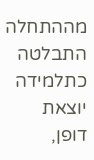מההתחלה התבלטה כתלמידה יוצאת דופן,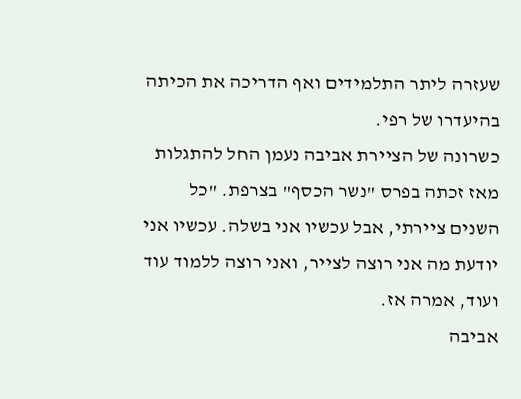שעזרה ליתר התלמידים ואף הדריכה את הכיתה בהיעדרו של רפי.
כשרונה של הציירת אביבה נעמן החל להתגלות מאז זכתה בפרס "נשר הכסף" בצרפת. "כל השנים ציירתי, אבל עכשיו אני בשלה. עכשיו אני יודעת מה אני רוצה לצייר, ואני רוצה ללמוד עוד ועוד, אמרה אז.
אביבה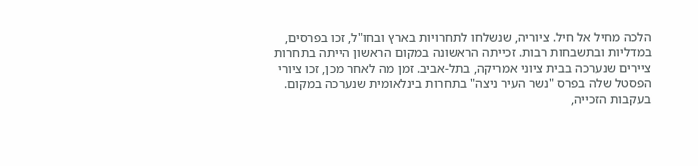הלכה מחיל אל חיל. ציוריה, שנשלחו לתחרויות בארץ ובחו"ל, זכו בפרסים, במדליות ובתשבחות רבות. זכייתה הראשונה במקום הראשון הייתה בתחרות ציירים שנערכה בבית ציוני אמריקה, בתל-אביב. זמן מה לאחר מכן, זכו ציורי הפסטל שלה בפרס "נשר העיר ניצה" בתחרות בינלאומית שנערכה במקום. בעקבות הזכייה,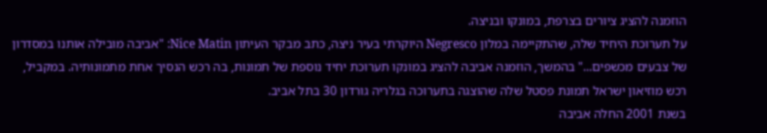הוזמנה להציג ציורים בצרפת, במונקו ובניצה.
על תערוכת היחיד שלה, שהתקיימה במלון Negresco היוקרתי בעיר ניצה, כתב מבקר העיתון Nice Matin: "אביבה מובילה אותנו במסדרון של צבעים מכשפים..." בהמשך, הוזמנה אביבה להציג במונקו תערוכת יחיד נוספת של תמונות, בה רכש הנסיך אחת מתמונותיה. במקביל, רכש מוזיאון ישראל תמונת פסטל שלה שהוצגה בתערוכה בגלריה גורדון 30 בתל אביב.
בשנת 2001 החלה אביבה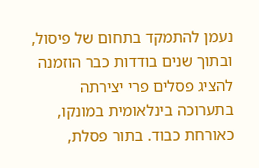נעמן להתמקד בתחום של פיסול, ובתוך שנים בודדות כבר הוזמנה להציג פסלים פרי יצירתה בתערוכה בינלאומית במונקו, כאורחת כבוד. בתור פסלת,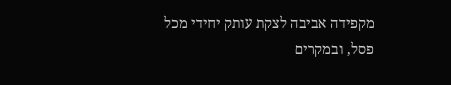מקפידה אביבה לצקת עותק יחידי מכל פסל, ובמקרים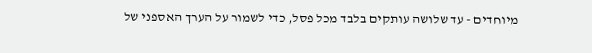מיוחדים - עד שלושה עותקים בלבד מכל פסל, כדי לשמור על הערך האספני של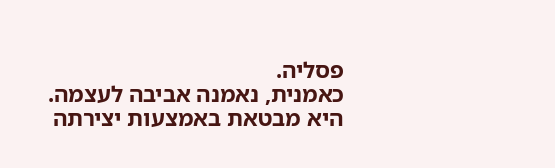פסליה.
כאמנית, נאמנה אביבה לעצמה. היא מבטאת באמצעות יצירתה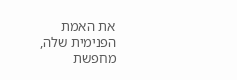את האמת הפנימית שלה, מחפשת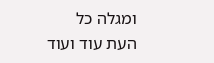ומגלה כל העת עוד ועוד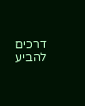דרכים להביע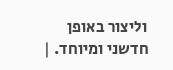וליצור באופן חדשני ומיוחד. |